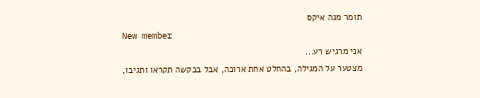תומר מגה איקס
New member
אני מרגיש רע...
מצטער על המגילה, בהחלט אחת ארוכה, אבל בבקשה תקראו ותגיבו,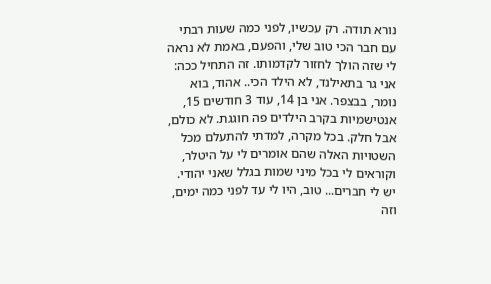נורא תודה. רק עכשיו, לפני כמה שעות רבתי עם חבר הכי טוב שלי, והפעם, באמת לא נראה לי שזה הולך לחזור לקדמותו. זה התחיל ככה: אני גר בתאילנד, לא הילד הכי.. אהוד, בוא נומר, בבצפר. אני בן 14, עוד 3 חודשים 15, אנטישמיות בקרב הילדים פה חוגגת. לא כולם, אבל חלק. בכל מקרה, למדתי להתעלם מכל השטויות האלה שהם אומרים לי על היטלר, וקוראים לי בכל מיני שמות בגלל שאני יהודי. יש לי חברים... טוב, היו לי עד לפני כמה ימים, וזה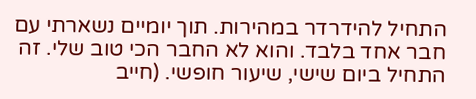התחיל להידרדר במהירות. תוך יומיים נשארתי עם חבר אחד בלבד. והוא לא החבר הכי טוב שלי. זה התחיל ביום שישי, שיעור חופשי. (חייב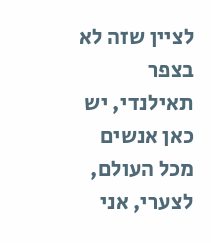לציין שזה לא בצפר תאילנדי, יש כאן אנשים מכל העולם, לצערי, אני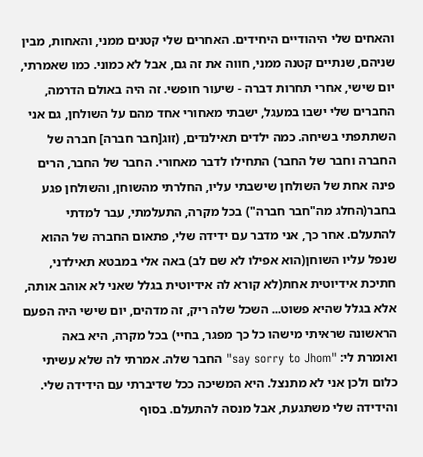והאחים שלי היהודיים היחידים. האחרים שלי קטנים ממני, והאחות, מבין שניהם, שנתיים קטנה ממני, חווה את זה גם, אבל לא כמוני. כמו שאמרתי, יום שישי, אחרי תחרות דברה - שיעור חופשי. זה היה באולם הדרמה, החברים שלי ישבו במעגל, ישבתי מאחורי אחד מהם על השולחן, גם אני השתתפתי בשיחה. כמה ילדים תאילנדים, (זוג[חבר חברה] חברה של החברה וחבר של החבר) התחילו לדבר מאחורי. החבר של החבר, הרים פינה אחת של השולחן שישבתי עליו, החלרתי מהשוחן, והשולחן פגע בחבר(החלג מה"חבר חברה") בכל מקרה, התעלמתי, עבר למדתי להתעלם. אחר כך, אני מדבר עם ידידה שלי, פתאום החברה של ההוא שנפל עליו השוחן(הוא אפילו לא שם לב) באה אלי במבטא תאילדני, חתיכת אידיוטית אחת(לא קורא לה אידיוטית בגלל שאני לא אוהב אותה, אלא בגלל שהיא פשוט... השכל שלה ריק, זה מדהים, יום שישי היה הפעם הראשונה שראיתי מישהו כל כך מפגר, בחיי) בכל מקרה, היא באה ואומרת לי: "say sorry to Jhom" החבר שלה. אמרתי לה שלא עשיתי כלום ולכן אני לא מתנצל. היא המשיכה ככל שדיברתי עם הידידה שלי. והידידה שלי משתגעת, אבל מנסה להתעלם. בסוף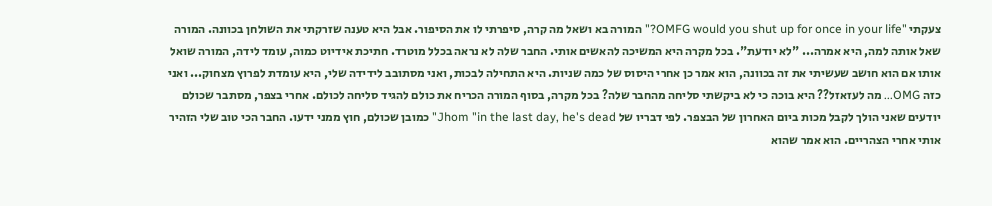צעקתי "OMFG would you shut up for once in your life?" המורה בא ושאל מה קרה, סיפרתי לו את הסיפור. אבל היא טענה שזרקתי את השולחן בכוונה. המורה שאל אותה למה, היא אמרה... "לא יודעת". בכל מקרה היא המשיכה להאשים אותי. החבר שלה לא נראה בכלל מוטרד. חתיכת אידיוט כמוה, עומד לידה, המורה שואל אותו אם הוא חושב שעשיתי את זה בכוונה, הוא אמר כן אחרי היסוס של כמה שניות. היא התחילה לבכות, ואני מסתובב לידידה שלי, היא עומדת לפרוץ מצחוק... ואני כזה OMG... מה לעזאזל?? היא בוכה כי לא ביקשתי סליחה מהחבר שלה? בכל מקרה, בסוף המורה הכריח את כולם להגיד סליחה לכולם. אחרי בצפר, מסתבר שכולם יודעים שאני הולך לקבל מכות ביום האחרון של הבצפר. לפי דבריו של Jhom "in the last day, he's dead" כמובן שכולם, חוץ ממני ידעו. החבר הכי טוב שלי הזהיר אותי אחרי הצהריים. הוא אמר שהוא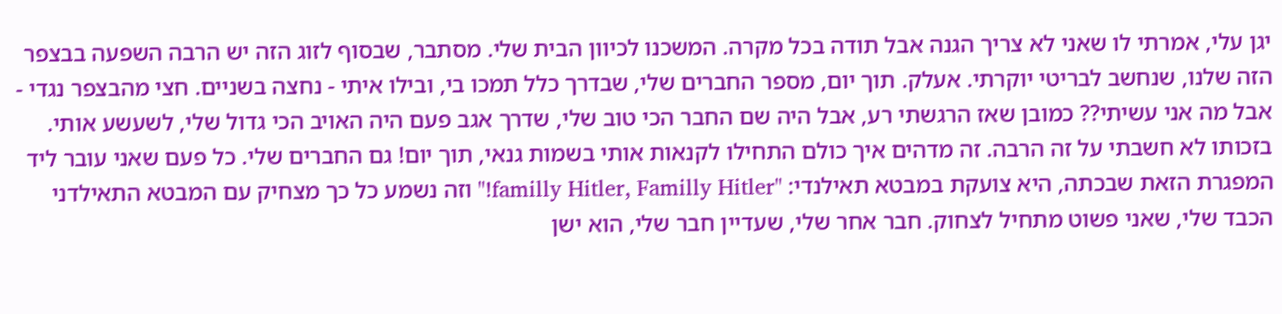יגן עלי, אמרתי לו שאני לא צריך הגנה אבל תודה בכל מקרה. המשכנו לכיוון הבית שלי. מסתבר, שבסוף לזוג הזה יש הרבה השפעה בבצפר הזה שלנו, שנחשב לבריטי יוקרתי. אעלק. תוך יום, מספר החברים שלי, שבדרך כלל תמכו בי, ובילו איתי - נחצה בשניים. חצי מהבצפר נגדי - אבל מה אני עשיתי?? כמובן שאז הרגשתי רע, אבל היה שם החבר הכי טוב שלי, שדרך אגב פעם היה האויב הכי גדול שלי, לשעשע אותי. בזכותו לא חשבתי על זה הרבה. זה מדהים איך כולם התחילו לקנאות אותי בשמות גנאי, תוך יום! גם החברים שלי. כל פעם שאני עובר ליד המפגרת הזאת שבכתה, היא צועקת במבטא תאילנדי: "familly Hitler, Familly Hitler!" וזה נשמע כל כך מצחיק עם המבטא התאילדני הכבד שלי, שאני פשוט מתחיל לצחוק. חבר אחר שלי, שעדיין חבר שלי, הוא ישן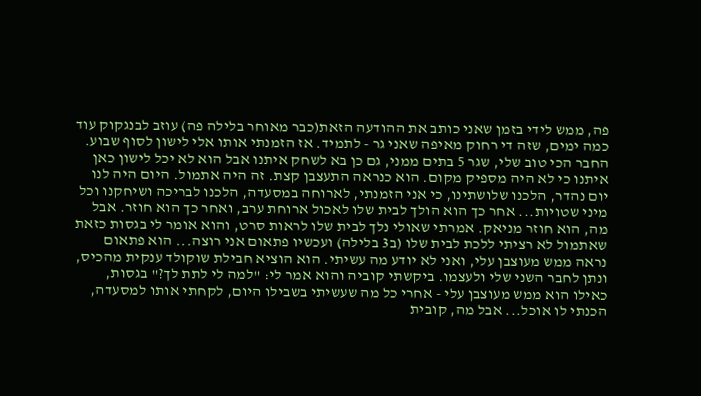פה, ממש לידי בזמן שאני כותב את ההודעה הזאת(כבר מאוחר בלילה פה) עוזב לבנגקוק עוד כמה ימים, שזה די רחוק מאיפה שאני גר - לתמיד. אז הזמנתי אותו אלי לישון לסוף שבוע. החבר הכי טוב שלי, שגר 5 בתים ממני, גם כן בא לשחק איתנו אבל הוא לא יכל לישון כאן איתנו כי לא היה מספיק מקום. הוא כנראה התעצבן קצת. זה היה אתמול. היום היה לנו יום נהדר, הלכנו שלושתינו, כי אני הזמנתי, לארוחה במסעדה, הלכנו לבריכה ושיחקנו וכל מיני שטויות... אחר כך הוא הולך לבית שלו לאכול ארוחת ערב, ואחר כך הוא חוזר. אבל מה, הוא חוזר מניאק. אמרתי שאולי נלך לבית שלו לראות סרט, והוא אומר לי בגסות כזאת שאתמול לא רציתי ללכת לבית שלו (ב3 בלילה) ועכשיו פתאום אני רוצה... הוא פתאום נראה ממש מעוצבן עלי, ואני לא יודע מה עשיתי. הוא הוציא חבילת שוקולד ענקית מהכיס, ונתן לחבר השני שלי ולעצמו. ביקשתי קוביה והוא אמר לי: "למה לי לתת לך?" בגסות, כאילו הוא ממש מעוצבן עלי - אחרי כל מה שעשיתי בשבילו היום, לקחתי אותו למסעדה, הכנתי לו אוכל... אבל מה, קובית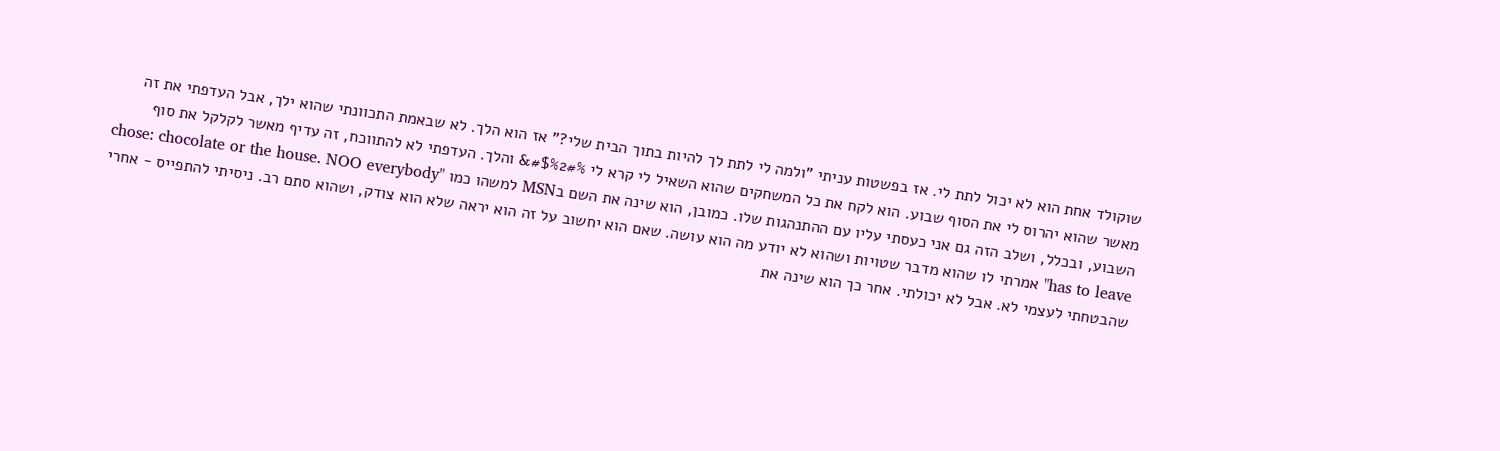שוקולד אחת הוא לא יכול לתת לי. אז בפשטות עניתי "ולמה לי לתת לך להיות בתוך הבית שלי?" אז הוא הלך. לא שבאמת התכוונתי שהוא ילך, אבל העדפתי את זה מאשר שהוא יהרוס לי את הסוף שבוע. הוא לקח את כל המשחקים שהוא השאיל לי קרא לי #$%2#%& והלך. העדפתי לא להתווכח, זה עדיף מאשר לקלקל את סוף השבוע, ובכלל, ושלב הזה גם אני כעסתי עליו עם ההתנהגות שלו. כמובן, הוא שינה את השם בMSN למשהו כמו "chose: chocolate or the house. NOO everybody has to leave" אמרתי לו שהוא מדבר שטויות ושהוא לא יודע מה הוא עושה. שאם הוא יחשוב על זה הוא יראה שלא הוא צודק, ושהוא סתם רב. ניסיתי להתפייס - אחרי שהבטחתי לעצמי לא. אבל לא יכולתי. אחר כך הוא שינה את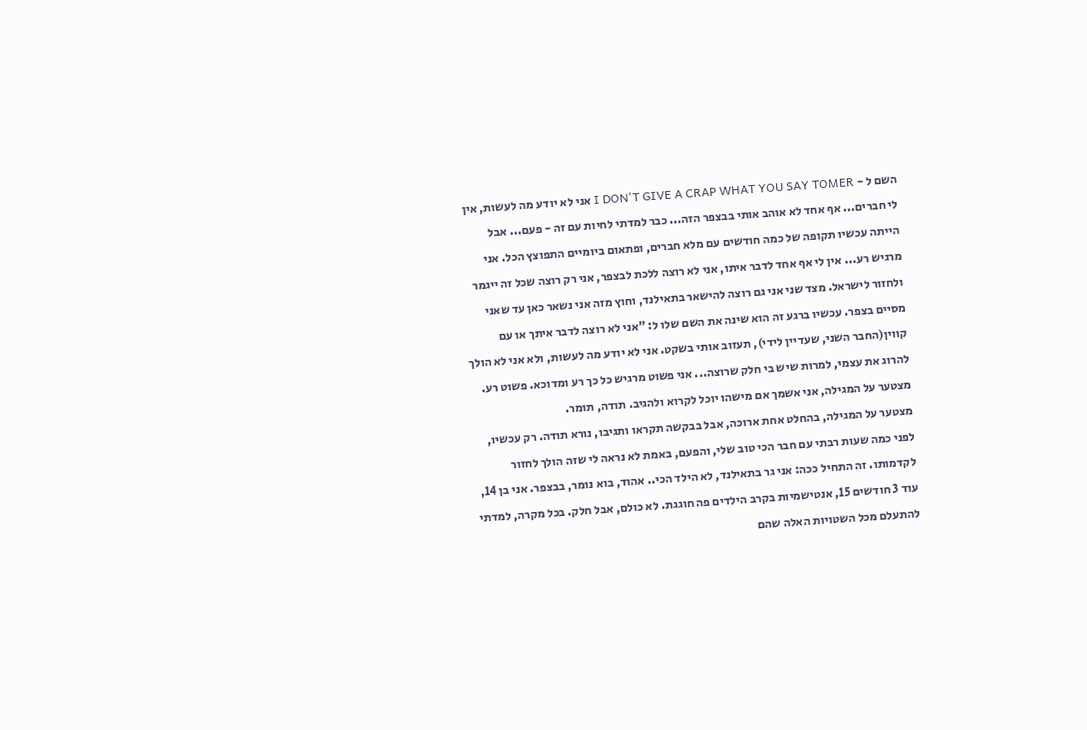השם ל - I DON'T GIVE A CRAP WHAT YOU SAY TOMER אני לא יודע מה לעשות, אין לי חברים... אף אחד לא אוהב אותי בבצפר הזה... כבר למדתי לחיות עם זה - פעם... אבל הייתה עכשיו תקופה של כמה חודשים עם מלא חברים, ופתאום ביומיים התפוצץ הכל. אני מרגיש רע... אין לי אף אחד לדבר איתו, אני לא רוצה ללכת לבצפר, אני רק רוצה שכל זה ייגמר ולחזור לישראל. מצד שני אני גם רוצה להישאר בתאילנד, וחוץ מזה אני נשאר כאן עד שאני מסיים בצפר. עכשיו ברגע זה הוא שינה את השם שלו ל: "אני לא רוצה לדבר איתך או עם קווין(החבר השני, שעדיין לידי), תעזוב אותי בשקט. אני לא יודע מה לעשות, ולא אני לא הולך להרוג את עצמי, למרות שיש בי חלק שרוצה... אני פשוט מרגיש כל כך רע ומדוכא. פשוט רע. מצטער על המגילה, אני אשמך אם מישהו יוכל לקרוא ולהגיב. תודה, תומר.
מצטער על המגילה, בהחלט אחת ארוכה, אבל בבקשה תקראו ותגיבו, נורא תודה. רק עכשיו, לפני כמה שעות רבתי עם חבר הכי טוב שלי, והפעם, באמת לא נראה לי שזה הולך לחזור לקדמותו. זה התחיל ככה: אני גר בתאילנד, לא הילד הכי.. אהוד, בוא נומר, בבצפר. אני בן 14, עוד 3 חודשים 15, אנטישמיות בקרב הילדים פה חוגגת. לא כולם, אבל חלק. בכל מקרה, למדתי להתעלם מכל השטויות האלה שהם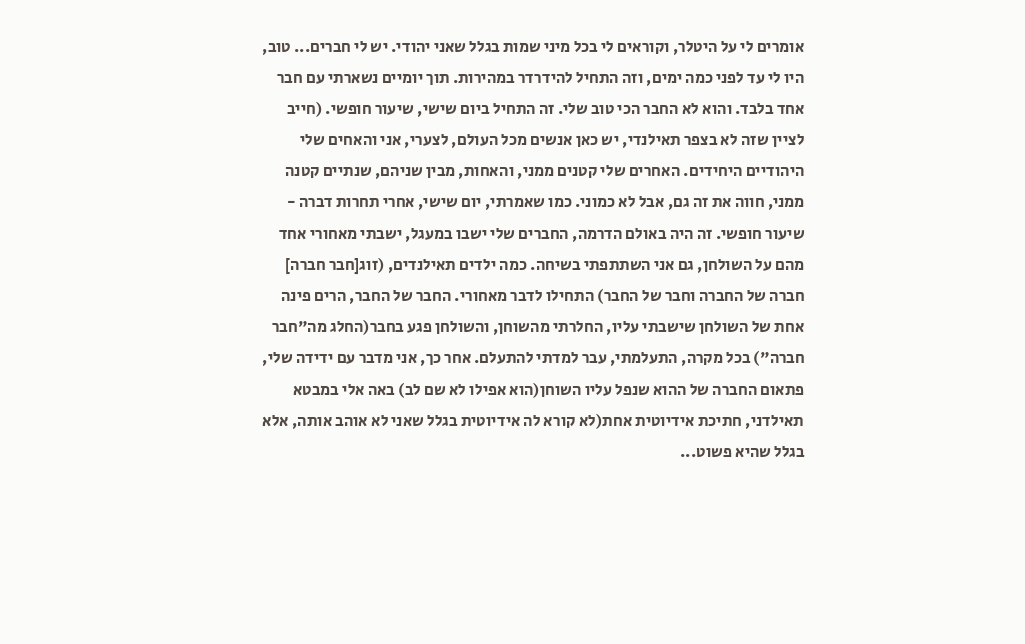אומרים לי על היטלר, וקוראים לי בכל מיני שמות בגלל שאני יהודי. יש לי חברים... טוב, היו לי עד לפני כמה ימים, וזה התחיל להידרדר במהירות. תוך יומיים נשארתי עם חבר אחד בלבד. והוא לא החבר הכי טוב שלי. זה התחיל ביום שישי, שיעור חופשי. (חייב לציין שזה לא בצפר תאילנדי, יש כאן אנשים מכל העולם, לצערי, אני והאחים שלי היהודיים היחידים. האחרים שלי קטנים ממני, והאחות, מבין שניהם, שנתיים קטנה ממני, חווה את זה גם, אבל לא כמוני. כמו שאמרתי, יום שישי, אחרי תחרות דברה - שיעור חופשי. זה היה באולם הדרמה, החברים שלי ישבו במעגל, ישבתי מאחורי אחד מהם על השולחן, גם אני השתתפתי בשיחה. כמה ילדים תאילנדים, (זוג[חבר חברה] חברה של החברה וחבר של החבר) התחילו לדבר מאחורי. החבר של החבר, הרים פינה אחת של השולחן שישבתי עליו, החלרתי מהשוחן, והשולחן פגע בחבר(החלג מה"חבר חברה") בכל מקרה, התעלמתי, עבר למדתי להתעלם. אחר כך, אני מדבר עם ידידה שלי, פתאום החברה של ההוא שנפל עליו השוחן(הוא אפילו לא שם לב) באה אלי במבטא תאילדני, חתיכת אידיוטית אחת(לא קורא לה אידיוטית בגלל שאני לא אוהב אותה, אלא בגלל שהיא פשוט...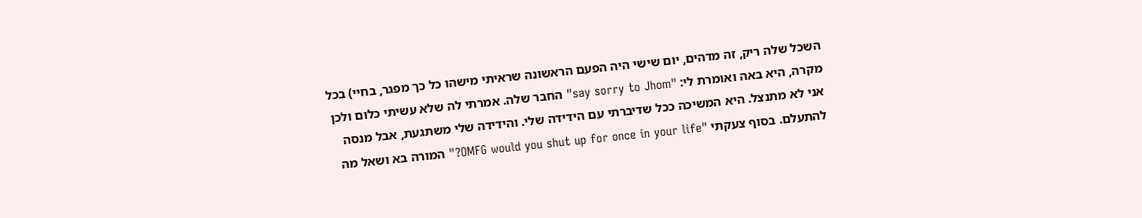השכל שלה ריק, זה מדהים, יום שישי היה הפעם הראשונה שראיתי מישהו כל כך מפגר, בחיי) בכל מקרה, היא באה ואומרת לי: "say sorry to Jhom" החבר שלה. אמרתי לה שלא עשיתי כלום ולכן אני לא מתנצל. היא המשיכה ככל שדיברתי עם הידידה שלי. והידידה שלי משתגעת, אבל מנסה להתעלם. בסוף צעקתי "OMFG would you shut up for once in your life?" המורה בא ושאל מה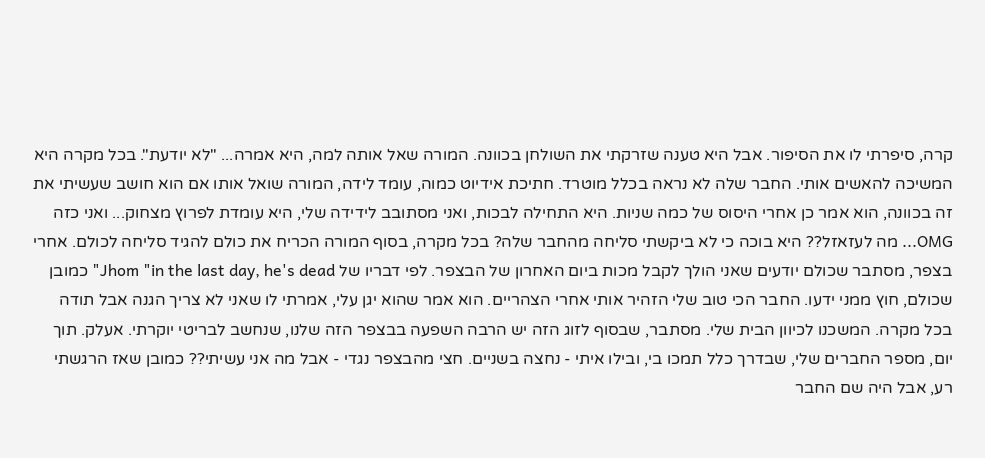קרה, סיפרתי לו את הסיפור. אבל היא טענה שזרקתי את השולחן בכוונה. המורה שאל אותה למה, היא אמרה... "לא יודעת". בכל מקרה היא המשיכה להאשים אותי. החבר שלה לא נראה בכלל מוטרד. חתיכת אידיוט כמוה, עומד לידה, המורה שואל אותו אם הוא חושב שעשיתי את זה בכוונה, הוא אמר כן אחרי היסוס של כמה שניות. היא התחילה לבכות, ואני מסתובב לידידה שלי, היא עומדת לפרוץ מצחוק... ואני כזה OMG... מה לעזאזל?? היא בוכה כי לא ביקשתי סליחה מהחבר שלה? בכל מקרה, בסוף המורה הכריח את כולם להגיד סליחה לכולם. אחרי בצפר, מסתבר שכולם יודעים שאני הולך לקבל מכות ביום האחרון של הבצפר. לפי דבריו של Jhom "in the last day, he's dead" כמובן שכולם, חוץ ממני ידעו. החבר הכי טוב שלי הזהיר אותי אחרי הצהריים. הוא אמר שהוא יגן עלי, אמרתי לו שאני לא צריך הגנה אבל תודה בכל מקרה. המשכנו לכיוון הבית שלי. מסתבר, שבסוף לזוג הזה יש הרבה השפעה בבצפר הזה שלנו, שנחשב לבריטי יוקרתי. אעלק. תוך יום, מספר החברים שלי, שבדרך כלל תמכו בי, ובילו איתי - נחצה בשניים. חצי מהבצפר נגדי - אבל מה אני עשיתי?? כמובן שאז הרגשתי רע, אבל היה שם החבר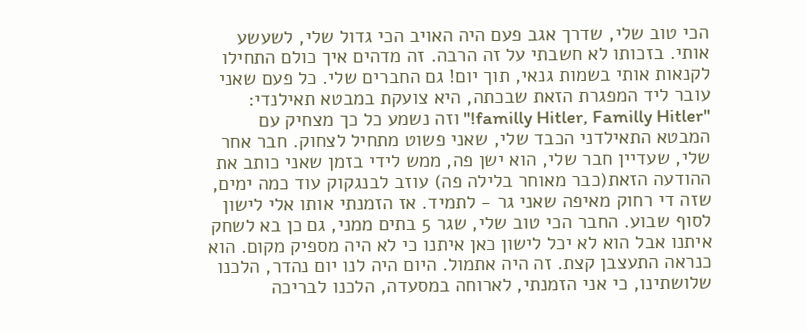הכי טוב שלי, שדרך אגב פעם היה האויב הכי גדול שלי, לשעשע אותי. בזכותו לא חשבתי על זה הרבה. זה מדהים איך כולם התחילו לקנאות אותי בשמות גנאי, תוך יום! גם החברים שלי. כל פעם שאני עובר ליד המפגרת הזאת שבכתה, היא צועקת במבטא תאילנדי: "familly Hitler, Familly Hitler!" וזה נשמע כל כך מצחיק עם המבטא התאילדני הכבד שלי, שאני פשוט מתחיל לצחוק. חבר אחר שלי, שעדיין חבר שלי, הוא ישן פה, ממש לידי בזמן שאני כותב את ההודעה הזאת(כבר מאוחר בלילה פה) עוזב לבנגקוק עוד כמה ימים, שזה די רחוק מאיפה שאני גר - לתמיד. אז הזמנתי אותו אלי לישון לסוף שבוע. החבר הכי טוב שלי, שגר 5 בתים ממני, גם כן בא לשחק איתנו אבל הוא לא יכל לישון כאן איתנו כי לא היה מספיק מקום. הוא כנראה התעצבן קצת. זה היה אתמול. היום היה לנו יום נהדר, הלכנו שלושתינו, כי אני הזמנתי, לארוחה במסעדה, הלכנו לבריכה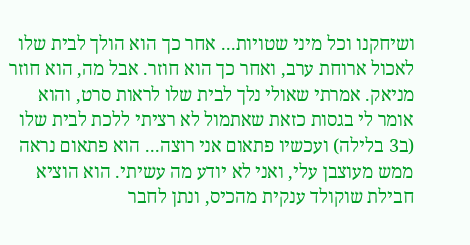ושיחקנו וכל מיני שטויות... אחר כך הוא הולך לבית שלו לאכול ארוחת ערב, ואחר כך הוא חוזר. אבל מה, הוא חוזר מניאק. אמרתי שאולי נלך לבית שלו לראות סרט, והוא אומר לי בגסות כזאת שאתמול לא רציתי ללכת לבית שלו (ב3 בלילה) ועכשיו פתאום אני רוצה... הוא פתאום נראה ממש מעוצבן עלי, ואני לא יודע מה עשיתי. הוא הוציא חבילת שוקולד ענקית מהכיס, ונתן לחבר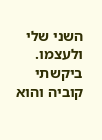השני שלי ולעצמו. ביקשתי קוביה והוא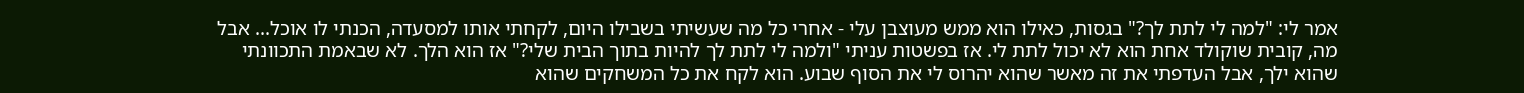אמר לי: "למה לי לתת לך?" בגסות, כאילו הוא ממש מעוצבן עלי - אחרי כל מה שעשיתי בשבילו היום, לקחתי אותו למסעדה, הכנתי לו אוכל... אבל מה, קובית שוקולד אחת הוא לא יכול לתת לי. אז בפשטות עניתי "ולמה לי לתת לך להיות בתוך הבית שלי?" אז הוא הלך. לא שבאמת התכוונתי שהוא ילך, אבל העדפתי את זה מאשר שהוא יהרוס לי את הסוף שבוע. הוא לקח את כל המשחקים שהוא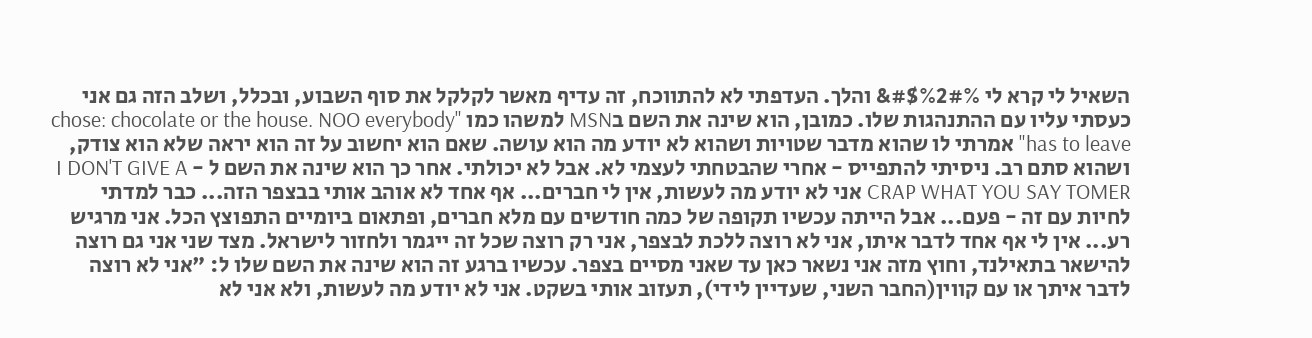השאיל לי קרא לי #$%2#%& והלך. העדפתי לא להתווכח, זה עדיף מאשר לקלקל את סוף השבוע, ובכלל, ושלב הזה גם אני כעסתי עליו עם ההתנהגות שלו. כמובן, הוא שינה את השם בMSN למשהו כמו "chose: chocolate or the house. NOO everybody has to leave" אמרתי לו שהוא מדבר שטויות ושהוא לא יודע מה הוא עושה. שאם הוא יחשוב על זה הוא יראה שלא הוא צודק, ושהוא סתם רב. ניסיתי להתפייס - אחרי שהבטחתי לעצמי לא. אבל לא יכולתי. אחר כך הוא שינה את השם ל - I DON'T GIVE A CRAP WHAT YOU SAY TOMER אני לא יודע מה לעשות, אין לי חברים... אף אחד לא אוהב אותי בבצפר הזה... כבר למדתי לחיות עם זה - פעם... אבל הייתה עכשיו תקופה של כמה חודשים עם מלא חברים, ופתאום ביומיים התפוצץ הכל. אני מרגיש רע... אין לי אף אחד לדבר איתו, אני לא רוצה ללכת לבצפר, אני רק רוצה שכל זה ייגמר ולחזור לישראל. מצד שני אני גם רוצה להישאר בתאילנד, וחוץ מזה אני נשאר כאן עד שאני מסיים בצפר. עכשיו ברגע זה הוא שינה את השם שלו ל: "אני לא רוצה לדבר איתך או עם קווין(החבר השני, שעדיין לידי), תעזוב אותי בשקט. אני לא יודע מה לעשות, ולא אני לא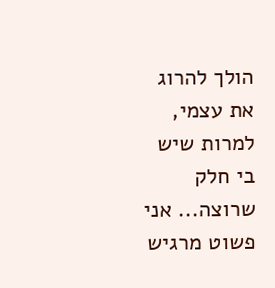הולך להרוג את עצמי, למרות שיש בי חלק שרוצה... אני פשוט מרגיש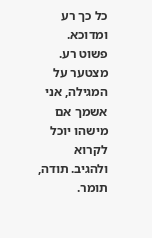כל כך רע ומדוכא. פשוט רע. מצטער על המגילה, אני אשמך אם מישהו יוכל לקרוא ולהגיב. תודה, תומר.